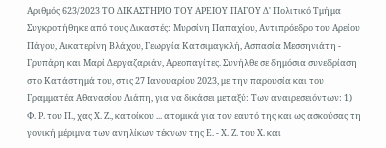Αριθμός 623/2023 ΤΟ ΔΙΚΑΣΤΗΡΙΟ ΤΟΥ ΑΡΕΙΟΥ ΠΑΓΟΥ Δ' Πολιτικό Τμήμα Συγκροτήθηκε από τους Δικαστές: Μυρσίνη Παπαχίου, Αντιπρόεδρο του Αρείου Πάγου, Αικατερίνη Βλάχου, Γεωργία Κατσιμαγκλή, Ασπασία Μεσσηνιάτη - Γρυπάρη και Μαρί Δεργαζαριάν, Αρεοπαγίτες. Συνήλθε σε δημόσια συνεδρίαση στο Κατάστημά του, στις 27 Ιανουαρίου 2023, με την παρουσία και του Γραμματέα Αθανασίου Λιάπη, για να δικάσει μεταξύ: Των αναιρεσειόντων: 1) Φ. Ρ. του Π., χας Χ. Ζ., κατοίκου ... ατομικά για τον εαυτό της και ως ασκούσας τη γονική μέριμνα των ανηλίκων τέκνων της Ε. - Χ. Ζ. του Χ. και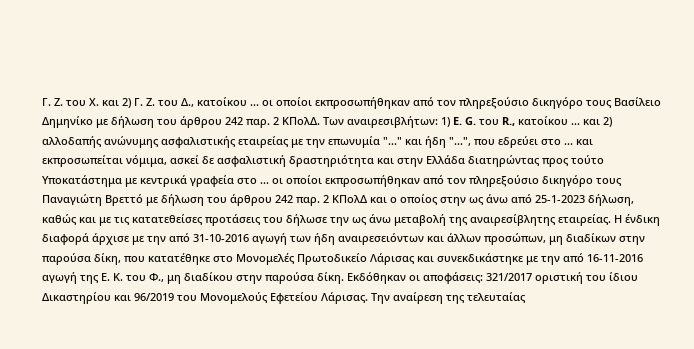Γ. Ζ. του Χ. και 2) Γ. Ζ. του Δ., κατοίκου ... οι οποίοι εκπροσωπήθηκαν από τον πληρεξούσιο δικηγόρο τους Βασίλειο Δημηνίκο με δήλωση του άρθρου 242 παρ. 2 ΚΠολΔ. Των αναιρεσιβλήτων: 1) E. G. του R., κατοίκου ... και 2) αλλοδαπής ανώνυμης ασφαλιστικής εταιρείας με την επωνυμία "..." και ήδη "...", που εδρεύει στο ... και εκπροσωπείται νόμιμα, ασκεί δε ασφαλιστική δραστηριότητα και στην Ελλάδα διατηρώντας προς τούτο Υποκατάστημα με κεντρικά γραφεία στο ... οι οποίοι εκπροσωπήθηκαν από τον πληρεξούσιο δικηγόρο τους Παναγιώτη Βρεττό με δήλωση του άρθρου 242 παρ. 2 ΚΠολΔ και ο οποίος στην ως άνω από 25-1-2023 δήλωση, καθώς και με τις κατατεθείσες προτάσεις του δήλωσε την ως άνω μεταβολή της αναιρεσίβλητης εταιρείας. Η ένδικη διαφορά άρχισε με την από 31-10-2016 αγωγή των ήδη αναιρεσειόντων και άλλων προσώπων, μη διαδίκων στην παρούσα δίκη, που κατατέθηκε στο Μονομελές Πρωτοδικείο Λάρισας και συνεκδικάστηκε με την από 16-11-2016 αγωγή της Ε. Κ. του Φ., μη διαδίκου στην παρούσα δίκη. Εκδόθηκαν οι αποφάσεις: 321/2017 οριστική του ίδιου Δικαστηρίου και 96/2019 του Μονομελούς Εφετείου Λάρισας. Την αναίρεση της τελευταίας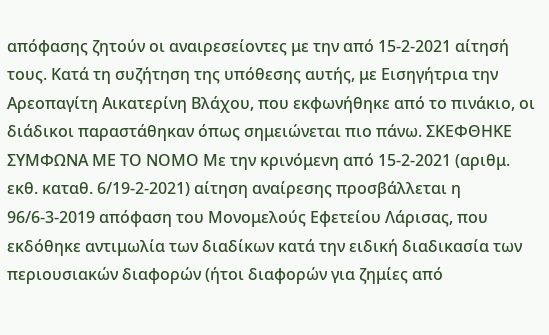απόφασης ζητούν οι αναιρεσείοντες με την από 15-2-2021 αίτησή τους. Κατά τη συζήτηση της υπόθεσης αυτής, με Εισηγήτρια την Αρεοπαγίτη Αικατερίνη Βλάχου, που εκφωνήθηκε από το πινάκιο, οι διάδικοι παραστάθηκαν όπως σημειώνεται πιο πάνω. ΣΚΕΦΘΗΚΕ ΣΥΜΦΩΝΑ ΜΕ ΤΟ ΝΟΜΟ Με την κρινόμενη από 15-2-2021 (αριθμ. εκθ. καταθ. 6/19-2-2021) αίτηση αναίρεσης προσβάλλεται η 96/6-3-2019 απόφαση του Μονομελούς Εφετείου Λάρισας, που εκδόθηκε αντιμωλία των διαδίκων κατά την ειδική διαδικασία των περιουσιακών διαφορών (ήτοι διαφορών για ζημίες από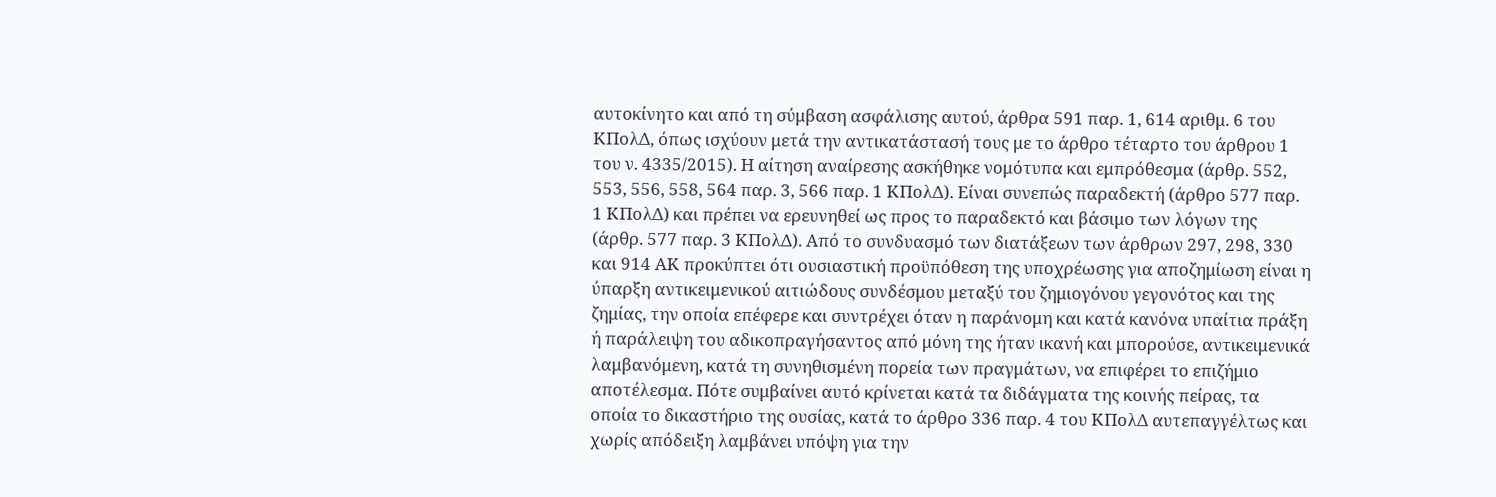αυτοκίνητο και από τη σύμβαση ασφάλισης αυτού, άρθρα 591 παρ. 1, 614 αριθμ. 6 του ΚΠολΔ, όπως ισχύουν μετά την αντικατάστασή τους με το άρθρο τέταρτο του άρθρου 1 του ν. 4335/2015). Η αίτηση αναίρεσης ασκήθηκε νομότυπα και εμπρόθεσμα (άρθρ. 552, 553, 556, 558, 564 παρ. 3, 566 παρ. 1 ΚΠολΔ). Είναι συνεπώς παραδεκτή (άρθρο 577 παρ. 1 ΚΠολΔ) και πρέπει να ερευνηθεί ως προς το παραδεκτό και βάσιμο των λόγων της (άρθρ. 577 παρ. 3 ΚΠολΔ). Από το συνδυασμό των διατάξεων των άρθρων 297, 298, 330 και 914 ΑΚ προκύπτει ότι ουσιαστική προϋπόθεση της υποχρέωσης για αποζημίωση είναι η ύπαρξη αντικειμενικού αιτιώδους συνδέσμου μεταξύ του ζημιογόνου γεγονότος και της ζημίας, την οποία επέφερε και συντρέχει όταν η παράνομη και κατά κανόνα υπαίτια πράξη ή παράλειψη του αδικοπραγήσαντος από μόνη της ήταν ικανή και μπορούσε, αντικειμενικά λαμβανόμενη, κατά τη συνηθισμένη πορεία των πραγμάτων, να επιφέρει το επιζήμιο αποτέλεσμα. Πότε συμβαίνει αυτό κρίνεται κατά τα διδάγματα της κοινής πείρας, τα οποία το δικαστήριο της ουσίας, κατά το άρθρο 336 παρ. 4 του ΚΠολΔ αυτεπαγγέλτως και χωρίς απόδειξη λαμβάνει υπόψη για την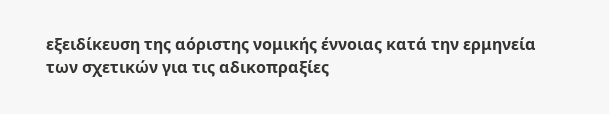εξειδίκευση της αόριστης νομικής έννοιας κατά την ερμηνεία των σχετικών για τις αδικοπραξίες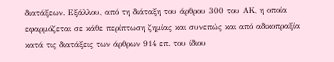διατάξεων. Εξάλλου, από τη διάταξη του άρθρου 300 του ΑΚ, η οποία εφαρμόζεται σε κάθε περίπτωση ζημίας και συνεπώς και από αδικοπραξία κατά τις διατάξεις των άρθρων 914 επ. του ίδιου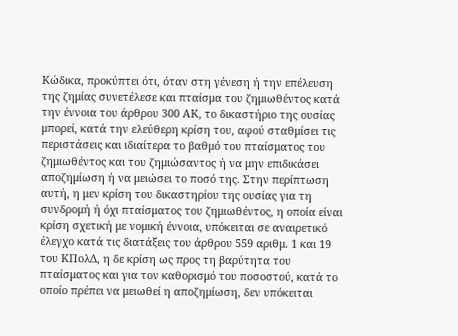Κώδικα, προκύπτει ότι, όταν στη γένεση ή την επέλευση της ζημίας συνετέλεσε και πταίσμα του ζημιωθέντος κατά την έννοια του άρθρου 300 ΑΚ, το δικαστήριο της ουσίας μπορεί, κατά την ελεύθερη κρίση του, αφού σταθμίσει τις περιστάσεις και ιδιαίτερα το βαθμό του πταίσματος του ζημιωθέντος και του ζημιώσαντος ή να μην επιδικάσει αποζημίωση ή να μειώσει το ποσό της. Στην περίπτωση αυτή, η μεν κρίση του δικαστηρίου της ουσίας για τη συνδρομή ή όχι πταίσματος του ζημιωθέντος, η οποία είναι κρίση σχετική με νομική έννοια, υπόκειται σε αναιρετικό έλεγχο κατά τις διατάξεις του άρθρου 559 αριθμ. 1 και 19 του ΚΠολΔ, η δε κρίση ως προς τη βαρύτητα του πταίσματος και για τον καθορισμό του ποσοστού, κατά το οποίο πρέπει να μειωθεί η αποζημίωση, δεν υπόκειται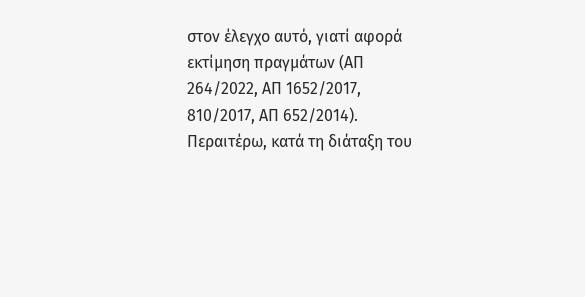στον έλεγχο αυτό, γιατί αφορά εκτίμηση πραγμάτων (ΑΠ 264/2022, ΑΠ 1652/2017, 810/2017, ΑΠ 652/2014). Περαιτέρω, κατά τη διάταξη του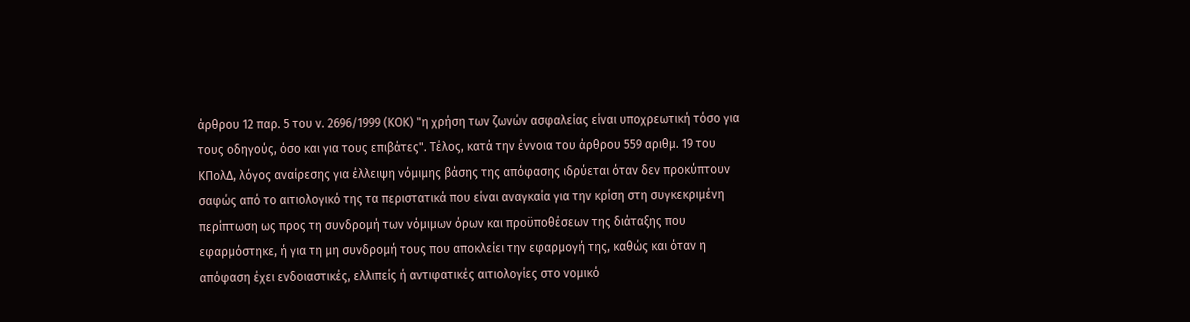άρθρου 12 παρ. 5 του ν. 2696/1999 (ΚΟΚ) "η χρήση των ζωνών ασφαλείας είναι υποχρεωτική τόσο για τους οδηγούς, όσο και για τους επιβάτες". Τέλος, κατά την έννοια του άρθρου 559 αριθμ. 19 του ΚΠολΔ, λόγος αναίρεσης για έλλειψη νόμιμης βάσης της απόφασης ιδρύεται όταν δεν προκύπτουν σαφώς από το αιτιολογικό της τα περιστατικά που είναι αναγκαία για την κρίση στη συγκεκριμένη περίπτωση ως προς τη συνδρομή των νόμιμων όρων και προϋποθέσεων της διάταξης που εφαρμόστηκε, ή για τη μη συνδρομή τους που αποκλείει την εφαρμογή της, καθώς και όταν η απόφαση έχει ενδοιαστικές, ελλιπείς ή αντιφατικές αιτιολογίες στο νομικό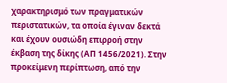χαρακτηρισμό των πραγματικών περιστατικών, τα οποία έγιναν δεκτά και έχουν ουσιώδη επιρροή στην έκβαση της δίκης (ΑΠ 1456/2021). Στην προκείμενη περίπτωση, από την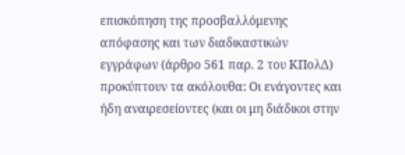επισκόπηση της προσβαλλόμενης απόφασης και των διαδικαστικών εγγράφων (άρθρο 561 παρ. 2 του ΚΠολΔ) προκύπτουν τα ακόλουθα: Οι ενάγοντες και ήδη αναιρεσείοντες (και οι μη διάδικοι στην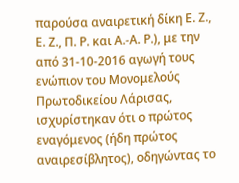παρούσα αναιρετική δίκη Ε. Ζ., Ε. Ζ., Π. Ρ. και Α.-Α. Ρ.), με την από 31-10-2016 αγωγή τους ενώπιον του Μονομελούς Πρωτοδικείου Λάρισας, ισχυρίστηκαν ότι ο πρώτος εναγόμενος (ήδη πρώτος αναιρεσίβλητος), οδηγώντας το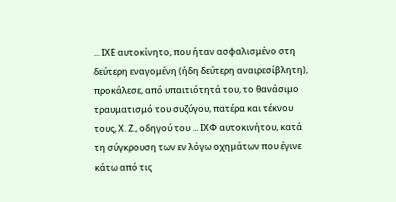... ΙΧΕ αυτοκίνητο, που ήταν ασφαλισμένο στη δεύτερη εναγομένη (ήδη δεύτερη αναιρεσίβλητη), προκάλεσε, από υπαιτιότητά του, το θανάσιμο τραυματισμό του συζύγου, πατέρα και τέκνου τους, Χ. Ζ., οδηγού του ... ΙΧΦ αυτοκινήτου, κατά τη σύγκρουση των εν λόγω οχημάτων που έγινε κάτω από τις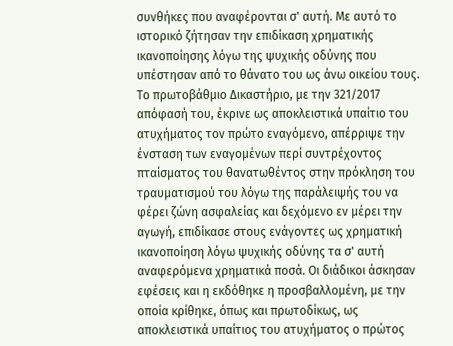συνθήκες που αναφέρονται σ' αυτή. Με αυτό το ιστορικό ζήτησαν την επιδίκαση χρηματικής ικανοποίησης λόγω της ψυχικής οδύνης που υπέστησαν από το θάνατο του ως άνω οικείου τους. Το πρωτοβάθμιο Δικαστήριο, με την 321/2017 απόφασή του, έκρινε ως αποκλειστικά υπαίτιο του ατυχήματος τον πρώτο εναγόμενο, απέρριψε την ένσταση των εναγομένων περί συντρέχοντος πταίσματος του θανατωθέντος στην πρόκληση του τραυματισμού του λόγω της παράλειψής του να φέρει ζώνη ασφαλείας και δεχόμενο εν μέρει την αγωγή, επιδίκασε στους ενάγοντες ως χρηματική ικανοποίηση λόγω ψυχικής οδύνης τα σ' αυτή αναφερόμενα χρηματικά ποσά. Οι διάδικοι άσκησαν εφέσεις και η εκδόθηκε η προσβαλλομένη, με την οποία κρίθηκε, όπως και πρωτοδίκως, ως αποκλειστικά υπαίτιος του ατυχήματος ο πρώτος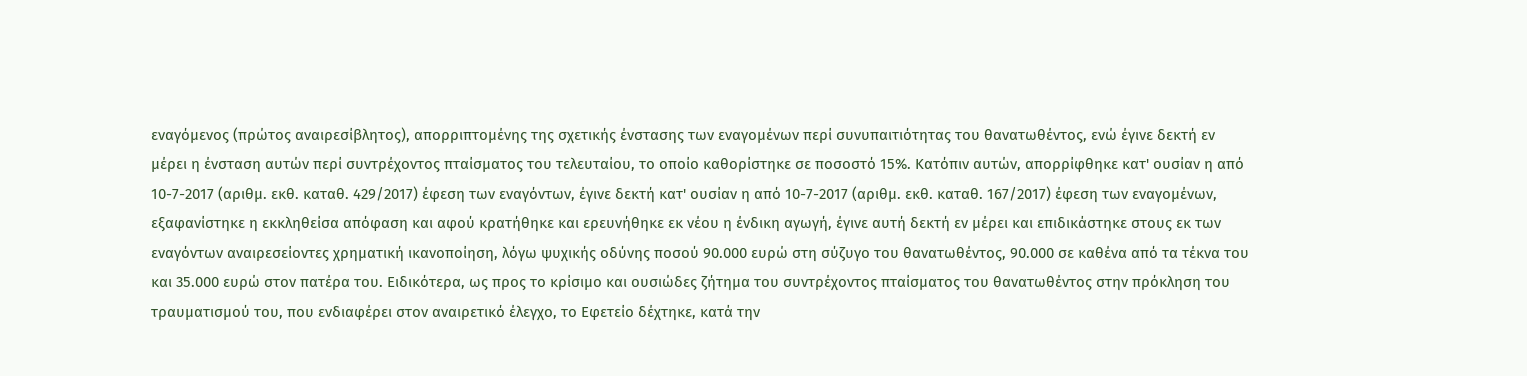εναγόμενος (πρώτος αναιρεσίβλητος), απορριπτομένης της σχετικής ένστασης των εναγομένων περί συνυπαιτιότητας του θανατωθέντος, ενώ έγινε δεκτή εν μέρει η ένσταση αυτών περί συντρέχοντος πταίσματος του τελευταίου, το οποίο καθορίστηκε σε ποσοστό 15%. Κατόπιν αυτών, απορρίφθηκε κατ' ουσίαν η από 10-7-2017 (αριθμ. εκθ. καταθ. 429/2017) έφεση των εναγόντων, έγινε δεκτή κατ' ουσίαν η από 10-7-2017 (αριθμ. εκθ. καταθ. 167/2017) έφεση των εναγομένων, εξαφανίστηκε η εκκληθείσα απόφαση και αφού κρατήθηκε και ερευνήθηκε εκ νέου η ένδικη αγωγή, έγινε αυτή δεκτή εν μέρει και επιδικάστηκε στους εκ των εναγόντων αναιρεσείοντες χρηματική ικανοποίηση, λόγω ψυχικής οδύνης ποσού 90.000 ευρώ στη σύζυγο του θανατωθέντος, 90.000 σε καθένα από τα τέκνα του και 35.000 ευρώ στον πατέρα του. Ειδικότερα, ως προς το κρίσιμο και ουσιώδες ζήτημα του συντρέχοντος πταίσματος του θανατωθέντος στην πρόκληση του τραυματισμού του, που ενδιαφέρει στον αναιρετικό έλεγχο, το Εφετείο δέχτηκε, κατά την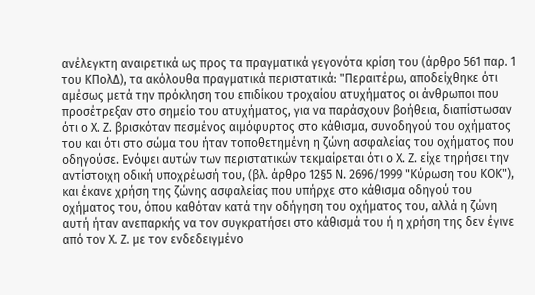ανέλεγκτη αναιρετικά ως προς τα πραγματικά γεγονότα κρίση του (άρθρο 561 παρ. 1 του ΚΠολΔ), τα ακόλουθα πραγματικά περιστατικά: "Περαιτέρω, αποδείχθηκε ότι αμέσως μετά την πρόκληση του επιδίκου τροχαίου ατυχήματος οι άνθρωποι που προσέτρεξαν στο σημείο του ατυχήματος, για να παράσχουν βοήθεια, διαπίστωσαν ότι ο Χ. Ζ. βρισκόταν πεσμένος αιμόφυρτος στο κάθισμα, συνοδηγού του οχήματος του και ότι στο σώμα του ήταν τοποθετημένη η ζώνη ασφαλείας του οχήματος που οδηγούσε. Ενόψει αυτών των περιστατικών τεκμαίρεται ότι ο Χ. Ζ. είχε τηρήσει την αντίστοιχη οδική υποχρέωσή του, (βλ. άρθρο 12§5 Ν. 2696/1999 "Κύρωση του ΚΟΚ"), και έκανε χρήση της ζώνης ασφαλείας που υπήρχε στο κάθισμα οδηγού του οχήματος του, όπου καθόταν κατά την οδήγηση του οχήματος του, αλλά η ζώνη αυτή ήταν ανεπαρκής να τον συγκρατήσει στο κάθισμά του ή η χρήση της δεν έγινε από τον Χ. Ζ. με τον ενδεδειγμένο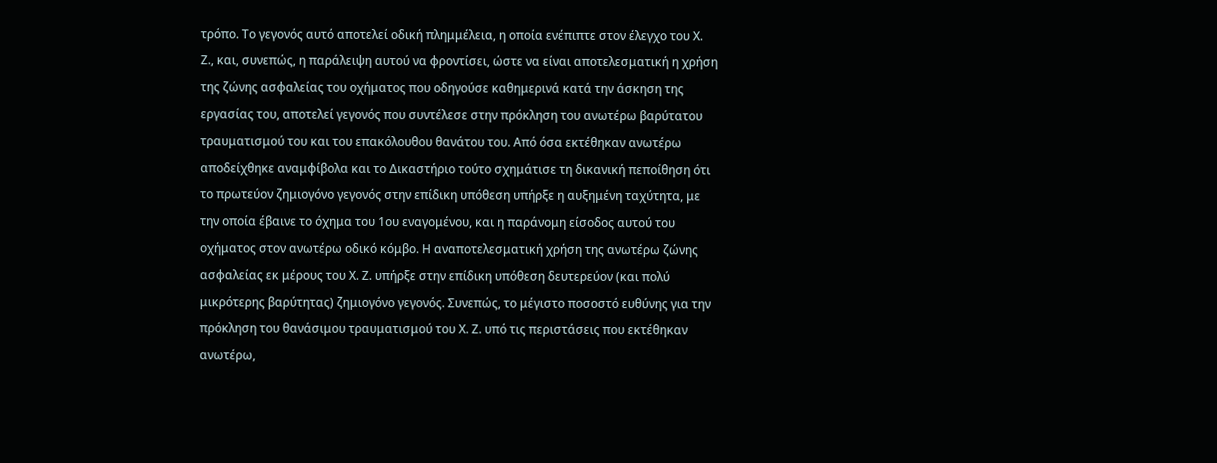τρόπο. Το γεγονός αυτό αποτελεί οδική πλημμέλεια, η οποία ενέπιπτε στον έλεγχο του Χ. Ζ., και, συνεπώς, η παράλειψη αυτού να φροντίσει, ώστε να είναι αποτελεσματική η χρήση της ζώνης ασφαλείας του οχήματος που οδηγούσε καθημερινά κατά την άσκηση της εργασίας του, αποτελεί γεγονός που συντέλεσε στην πρόκληση του ανωτέρω βαρύτατου τραυματισμού του και του επακόλουθου θανάτου του. Από όσα εκτέθηκαν ανωτέρω αποδείχθηκε αναμφίβολα και το Δικαστήριο τούτο σχημάτισε τη δικανική πεποίθηση ότι το πρωτεύον ζημιογόνο γεγονός στην επίδικη υπόθεση υπήρξε η αυξημένη ταχύτητα, με την οποία έβαινε το όχημα του 1ου εναγομένου, και η παράνομη είσοδος αυτού του οχήματος στον ανωτέρω οδικό κόμβο. Η αναποτελεσματική χρήση της ανωτέρω ζώνης ασφαλείας εκ μέρους του Χ. Ζ. υπήρξε στην επίδικη υπόθεση δευτερεύον (και πολύ μικρότερης βαρύτητας) ζημιογόνο γεγονός. Συνεπώς, το μέγιστο ποσοστό ευθύνης για την πρόκληση του θανάσιμου τραυματισμού του Χ. Ζ. υπό τις περιστάσεις που εκτέθηκαν ανωτέρω,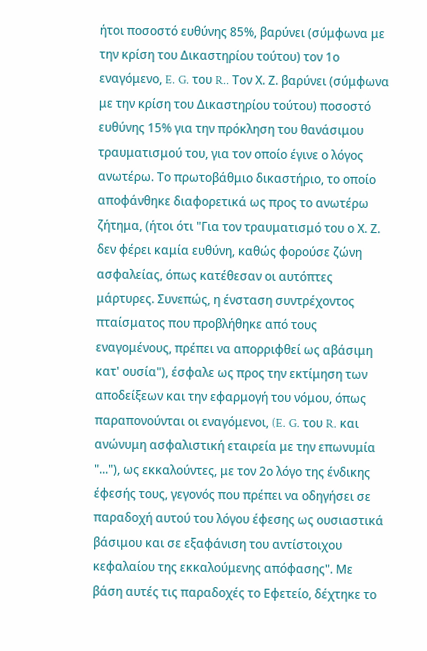ήτοι ποσοστό ευθύνης 85%, βαρύνει (σύμφωνα με την κρίση του Δικαστηρίου τούτου) τον 1ο εναγόμενο, E. G. του R.. Τον Χ. Ζ. βαρύνει (σύμφωνα με την κρίση του Δικαστηρίου τούτου) ποσοστό ευθύνης 15% για την πρόκληση του θανάσιμου τραυματισμού του, για τον οποίο έγινε ο λόγος ανωτέρω. Το πρωτοβάθμιο δικαστήριο, το οποίο αποφάνθηκε διαφορετικά ως προς το ανωτέρω ζήτημα, (ήτοι ότι "Για τον τραυματισμό του ο Χ. Ζ. δεν φέρει καμία ευθύνη, καθώς φορούσε ζώνη ασφαλείας, όπως κατέθεσαν οι αυτόπτες μάρτυρες. Συνεπώς, η ένσταση συντρέχοντος πταίσματος που προβλήθηκε από τους εναγομένους, πρέπει να απορριφθεί ως αβάσιμη κατ' ουσία"), έσφαλε ως προς την εκτίμηση των αποδείξεων και την εφαρμογή του νόμου, όπως παραπονούνται οι εναγόμενοι, (E. G. του R. και ανώνυμη ασφαλιστική εταιρεία με την επωνυμία "..."), ως εκκαλούντες, με τον 2ο λόγο της ένδικης έφεσής τους, γεγονός που πρέπει να οδηγήσει σε παραδοχή αυτού του λόγου έφεσης ως ουσιαστικά βάσιμου και σε εξαφάνιση του αντίστοιχου κεφαλαίου της εκκαλούμενης απόφασης". Με βάση αυτές τις παραδοχές το Εφετείο, δέχτηκε το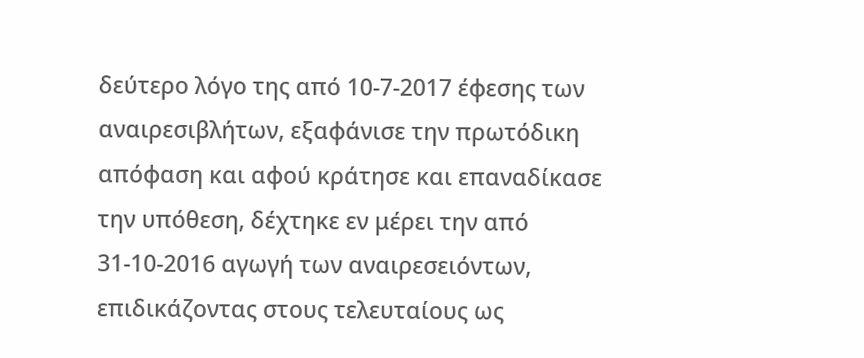δεύτερο λόγο της από 10-7-2017 έφεσης των αναιρεσιβλήτων, εξαφάνισε την πρωτόδικη απόφαση και αφού κράτησε και επαναδίκασε την υπόθεση, δέχτηκε εν μέρει την από 31-10-2016 αγωγή των αναιρεσειόντων, επιδικάζοντας στους τελευταίους ως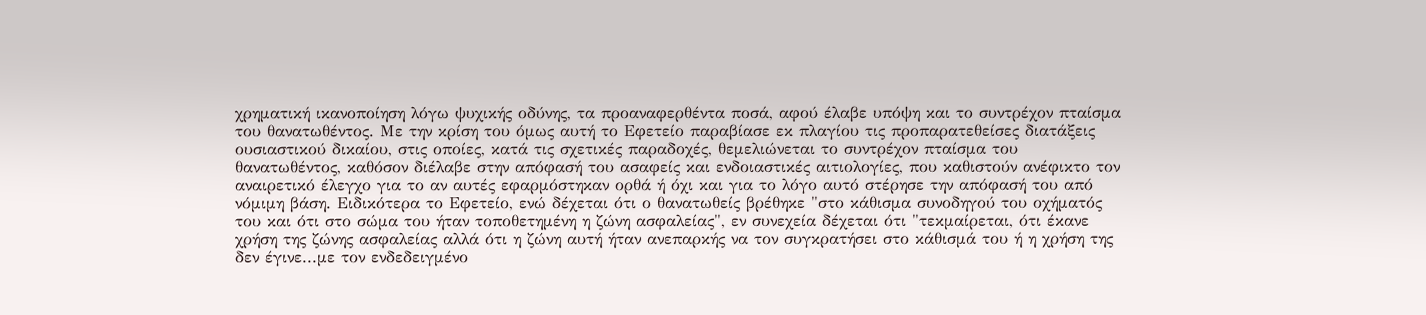χρηματική ικανοποίηση λόγω ψυχικής οδύνης, τα προαναφερθέντα ποσά, αφού έλαβε υπόψη και το συντρέχον πταίσμα του θανατωθέντος. Με την κρίση του όμως αυτή το Εφετείο παραβίασε εκ πλαγίου τις προπαρατεθείσες διατάξεις ουσιαστικού δικαίου, στις οποίες, κατά τις σχετικές παραδοχές, θεμελιώνεται το συντρέχον πταίσμα του θανατωθέντος, καθόσον διέλαβε στην απόφασή του ασαφείς και ενδοιαστικές αιτιολογίες, που καθιστούν ανέφικτο τον αναιρετικό έλεγχο για το αν αυτές εφαρμόστηκαν ορθά ή όχι και για το λόγο αυτό στέρησε την απόφασή του από νόμιμη βάση. Ειδικότερα το Εφετείο, ενώ δέχεται ότι ο θανατωθείς βρέθηκε "στο κάθισμα συνοδηγού του οχήματός του και ότι στο σώμα του ήταν τοποθετημένη η ζώνη ασφαλείας", εν συνεχεία δέχεται ότι "τεκμαίρεται, ότι έκανε χρήση της ζώνης ασφαλείας αλλά ότι η ζώνη αυτή ήταν ανεπαρκής να τον συγκρατήσει στο κάθισμά του ή η χρήση της δεν έγινε...με τον ενδεδειγμένο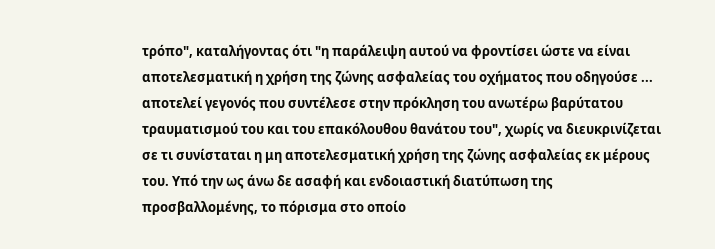τρόπο", καταλήγοντας ότι "η παράλειψη αυτού να φροντίσει ώστε να είναι αποτελεσματική η χρήση της ζώνης ασφαλείας του οχήματος που οδηγούσε ... αποτελεί γεγονός που συντέλεσε στην πρόκληση του ανωτέρω βαρύτατου τραυματισμού του και του επακόλουθου θανάτου του", χωρίς να διευκρινίζεται σε τι συνίσταται η μη αποτελεσματική χρήση της ζώνης ασφαλείας εκ μέρους του. Υπό την ως άνω δε ασαφή και ενδοιαστική διατύπωση της προσβαλλομένης, το πόρισμα στο οποίο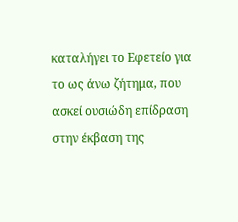καταλήγει το Εφετείο για το ως άνω ζήτημα, που ασκεί ουσιώδη επίδραση στην έκβαση της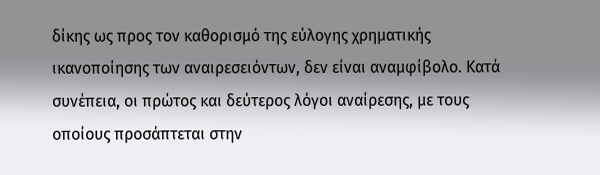δίκης ως προς τον καθορισμό της εύλογης χρηματικής ικανοποίησης των αναιρεσειόντων, δεν είναι αναμφίβολο. Κατά συνέπεια, οι πρώτος και δεύτερος λόγοι αναίρεσης, με τους οποίους προσάπτεται στην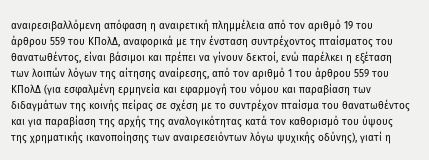αναιρεσιβαλλόμενη απόφαση η αναιρετική πλημμέλεια από τον αριθμό 19 του άρθρου 559 του ΚΠολΔ, αναφορικά με την ένσταση συντρέχοντος πταίσματος του θανατωθέντος, είναι βάσιμοι και πρέπει να γίνουν δεκτοί, ενώ παρέλκει η εξέταση των λοιπών λόγων της αίτησης αναίρεσης, από τον αριθμό 1 του άρθρου 559 του ΚΠολΔ (για εσφαλμένη ερμηνεία και εφαρμογή του νόμου και παραβίαση των διδαγμάτων της κοινής πείρας σε σχέση με το συντρέχον πταίσμα του θανατωθέντος και για παραβίαση της αρχής της αναλογικότητας κατά τον καθορισμό του ύψους της χρηματικής ικανοποίησης των αναιρεσειόντων λόγω ψυχικής οδύνης), γιατί η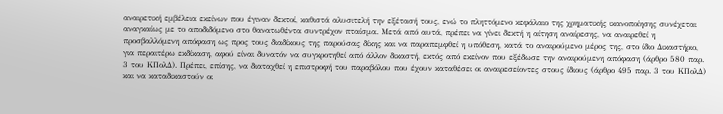αναιρετική εμβέλεια εκείνων που έγιναν δεκτοί, καθιστά αλυσιτελή την εξέτασή τους, ενώ το πληττόμενο κεφάλαιο της χρηματικής ικανοποίησης συνέχεται αναγκαίως με το αποδιδόμενο στο θανατωθέντα συντρέχον πταίσμα. Μετά από αυτά, πρέπει να γίνει δεκτή η αίτηση αναίρεσης, να αναιρεθεί η προσβαλλόμενη απόφαση ως προς τους διαδίκους της παρούσας δίκης και να παραπεμφθεί η υπόθεση, κατά το αναιρούμενο μέρος της, στο ίδιο Δικαστήριο, για περαιτέρω εκδίκαση, αφού είναι δυνατόν να συγκροτηθεί από άλλον δικαστή, εκτός από εκείνον που εξέδωσε την αναιρούμενη απόφαση (άρθρο 580 παρ. 3 του ΚΠολΔ). Πρέπει, επίσης, να διαταχθεί η επιστροφή του παραβόλου που έχουν καταθέσει οι αναιρεσείοντες στους ίδιους (άρθρο 495 παρ. 3 του ΚΠολΔ) και να καταδικαστούν οι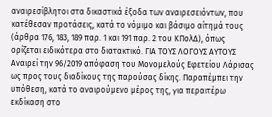αναιρεσίβλητοι στα δικαστικά έξοδα των αναιρεσειόντων, που κατέθεσαν προτάσεις, κατά το νόμιμο και βάσιμο αίτημά τους (άρθρα 176, 183, 189 παρ. 1 και 191 παρ. 2 του ΚΠολΔ), όπως ορίζεται ειδικότερα στο διατακτικό. ΓΙΑ ΤΟΥΣ ΛΟΓΟΥΣ ΑΥΤΟΥΣ Αναιρεί την 96/2019 απόφαση του Μονομελούς Εφετείου Λάρισας ως προς τους διαδίκους της παρούσας δίκης. Παραπέμπει την υπόθεση, κατά το αναιρούμενο μέρος της, για περαιτέρω εκδίκαση στο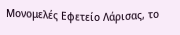Μονομελές Εφετείο Λάρισας, το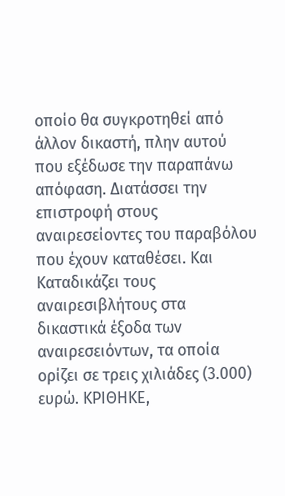οποίο θα συγκροτηθεί από άλλον δικαστή, πλην αυτού που εξέδωσε την παραπάνω απόφαση. Διατάσσει την επιστροφή στους αναιρεσείοντες του παραβόλου που έχουν καταθέσει. Και Καταδικάζει τους αναιρεσιβλήτους στα δικαστικά έξοδα των αναιρεσειόντων, τα οποία ορίζει σε τρεις χιλιάδες (3.000) ευρώ. ΚΡΙΘΗΚΕ,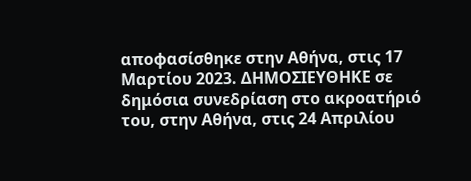αποφασίσθηκε στην Αθήνα, στις 17 Μαρτίου 2023. ΔΗΜΟΣΙΕΥΘΗΚΕ σε δημόσια συνεδρίαση στο ακροατήριό του, στην Αθήνα, στις 24 Απριλίου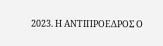2023. Η ΑΝΤΙΠΡΟΕΔΡΟΣ Ο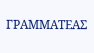ΓΡΑΜΜΑΤΕΑΣ